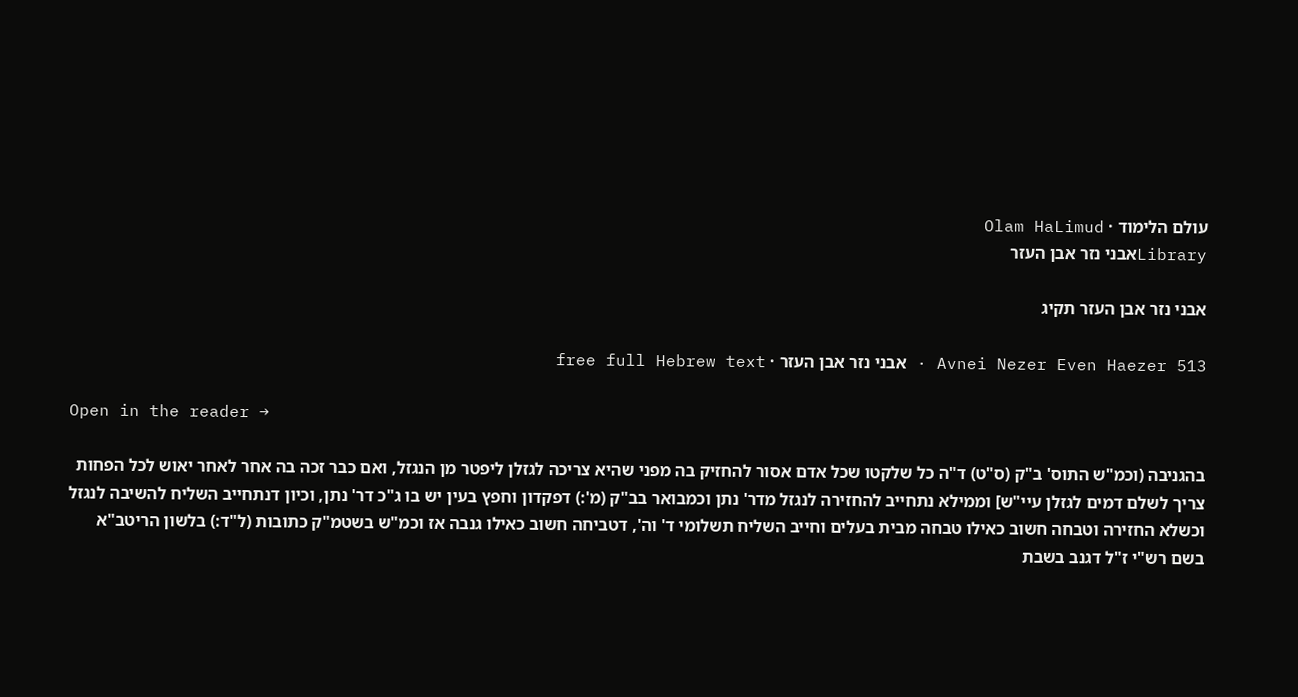עולם הלימוד · Olam HaLimud
Libraryאבני נזר אבן העזר

אבני נזר אבן העזר תקיג

Avnei Nezer Even Haezer 513 · אבני נזר אבן העזר · free full Hebrew text

Open in the reader →

בהגניבה (וכמ"ש התוס' ב"ק (ס"ט) ד"ה כל שלקטו שכל אדם אסור להחזיק בה מפני שהיא צריכה לגזלן ליפטר מן הנגזל, ואם כבר זכה בה אחר לאחר יאוש לכל הפחות צריך לשלם דמים לגזלן עיי"ש] וממילא נתחייב להחזירה לנגזל מדר' נתן וכמבואר בב"ק (מ':) דפקדון וחפץ בעין יש בו ג"כ דר' נתן, וכיון דנתחייב השליח להשיבה לנגזל וכשלא החזירה וטבחה חשוב כאילו טבחה מבית בעלים וחייב השליח תשלומי ד' וה', דטביחה חשוב כאילו גנבה אז וכמ"ש בשטמ"ק כתובות (ל"ד:) בלשון הריטב"א בשם רש"י ז"ל דגנב בשבת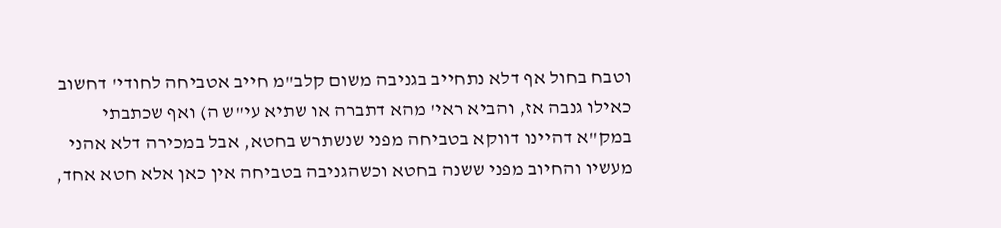וטבח בחול אף דלא נתחייב בגניבה משום קלב"מ חייב אטביחה לחודי' דחשוב כאילו גנבה אז, והביא ראי' מהא דתברה או שתיא עי"ש ה) ואף שכתבתי במק"א דהיינו דווקא בטביחה מפני שנשתרש בחטא, אבל במכירה דלא אהני מעשיו והחיוב מפני ששנה בחטא וכשהגניבה בטביחה אין כאן אלא חטא אחד,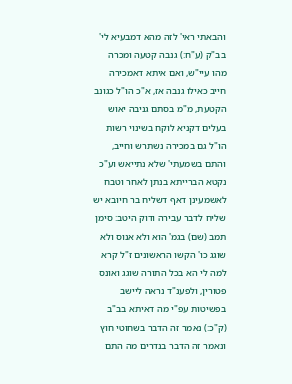והבאתי ראי' לזה מהא דמבעיא לי' בב"ק (ע"ח:) גנבה קטעה ומכרה מהו עיי"ש, ואם איתא דאמכירה חייב כאילו גנבה אז, א"כ הו"ל כגונב הקטעת, מ"מ בסתם גניבה יאוש בעלים דקניא לוקח בשינוי רשות הו"ל גם במכירה נשתרש וחייב, והתם בשמעתי' שלא נתייאש וע"כ נקטא הברייתא בנתן לאחר וטבח לאשמעינן דאף דשליח בר חיובא יש שליח לדבר עבירה ודוק היטב: סימן תמב (שם) בגמ' הוא ולא אנוס ולא שוגג כו' הקשו הראשונים ז"ל קרא למה לי הא בכל התורה שוגג ואונס פטורין, ולפענ"ד נראה ליישב בפשיטות עפ"י מה דאיתא בב"ב (ק"כ:) נאמר זה הדבר בשחוטי חוץ ונאמר זה הדבר בנדרים מה התם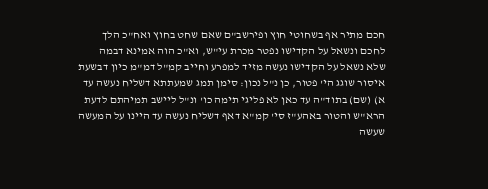חכם מתיר אף בשחוטי חוץ ופירשב"ם שאם שחט בחוץ ואח"כ הלך לחכם ונשאל על הקדישו נפטר מכרת עי"ש, וא"כ הוה אמינא דבמה שלא נשאל על הקדישו נעשה מזיד למפרע וחייב קמ"ל דמ"מ כיון דבשעת איסור שוגג הי' פטור, כן נ"ל נכון: סימן תמג שמעתתא דשליח נעשה עד א) (שם) בתוד"ה עד כאן לא פליגי תימה כו' ונ"ל ליישב תמיהתם לדעת הרא"ש והטור באהע"ז סי' קמ"א דאף דשליח נעשה עד היינו על המעשה שעשה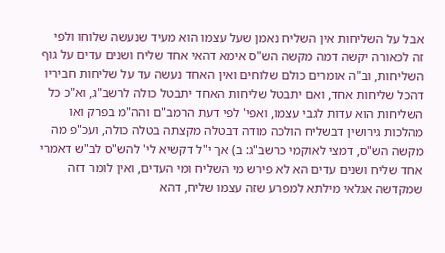אבל על השליחות אין השליח נאמן שעל עצמו הוא מעיד שנעשה שלוחו ולפי זה לכאורה יקשה דמה מקשה הש"ס אימא דהאי אחד שליח ושנים עדים על גוף השליחות, וב"ה אומרים כולם שלוחים ואין האחד נעשה עד על שליחות חביריו דהכל שליחות אחד, ואם יתבטל שליחות האחד יתבטל כולה לרשב"ג, וא"כ כל השליחות הוא עדות לגבי עצמו, ואפי' לפי דעת הרמב"ם והה"מ בפרק ואו מהלכות גירושין דבשליח הולכה מודה דבטלה מקצתה בטלה כולה, ועכ"פ מה מקשה הש"ס, דמצי לאוקמי כרשב"ג: ב) אך י"ל דקשיא לי' להש"ס לב"ש דאמרי אחד שליח ושנים עדים הא לא פירש מי השליח ומי העדים, ואין לומר דזה שמקדשה אגלאי מילתא למפרע שזה עצמו שליח, דהא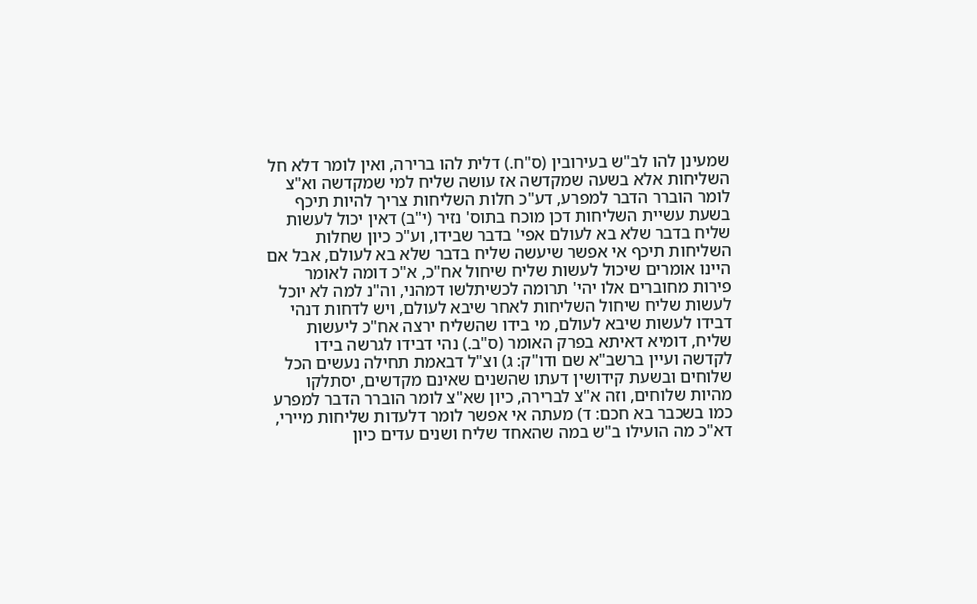שמעינן להו לב"ש בעירובין (ס"ח.) דלית להו ברירה, ואין לומר דלא חל השליחות אלא בשעה שמקדשה אז עושה שליח למי שמקדשה וא"צ לומר הוברר הדבר למפרע, דע"כ חלות השליחות צריך להיות תיכף בשעת עשיית השליחות דכן מוכח בתוס' נזיר (י"ב) דאין יכול לעשות שליח בדבר שלא בא לעולם אפי' בדבר שבידו, וע"כ כיון שחלות השליחות תיכף אי אפשר שיעשה שליח בדבר שלא בא לעולם, אבל אם היינו אומרים שיכול לעשות שליח שיחול אח"כ, א"כ דומה לאומר פירות מחוברים אלו יהי' תרומה לכשיתלשו דמהני, וה"נ למה לא יוכל לעשות שליח שיחול השליחות לאחר שיבא לעולם, ויש לדחות דנהי דבידו לעשות שיבא לעולם, מי בידו שהשליח ירצה אח"כ ליעשות שליח, דומיא דאיתא בפרק האומר (ס"ב.) נהי דבידו לגרשה בידו לקדשה ועיין ברשב"א שם ודו"ק: ג) וצ"ל דבאמת תחילה נעשים הכל שלוחים ובשעת קידושין דעתו שהשנים שאינם מקדשים, יסתלקו מהיות שלוחים, וזה א"צ לברירה, כיון שא"צ לומר הוברר הדבר למפרע כמו בשכבר בא חכם: ד) מעתה אי אפשר לומר דלעדות שליחות מיירי, דא"כ מה הועילו ב"ש במה שהאחד שליח ושנים עדים כיון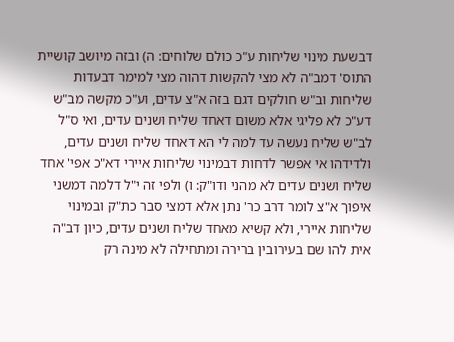דבשעת מינוי שליחות ע"כ כולם שלוחים: ה) ובזה מיושב קושיית התוס' דמב"ה לא מצי להקשות דהוה מצי למימר דבעדות שליחות וב"ש חולקים דגם בזה א"צ עדים, וע"כ מקשה מב"ש דע"כ לא פליגי אלא משום דאחד שליח ושנים עדים, ואי ס"ל לב"ש שליח נעשה עד למה לי הא דאחד שליח ושנים עדים, ולדידהו אי אפשר לדחות דבמינוי שליחות איירי דא"כ אפי' אחד שליח ושנים עדים לא מהני ודו"ק: ו) ולפי זה י"ל דלמה דמשני איפוך א"צ לומר דרב כר' נתן אלא דמצי סבר כת"ק ובמינוי שליחות איירי, ולא קשיא מאחד שליח ושנים עדים, כיון דב"ה אית להו שם בעירובין ברירה ומתחילה לא מינה רק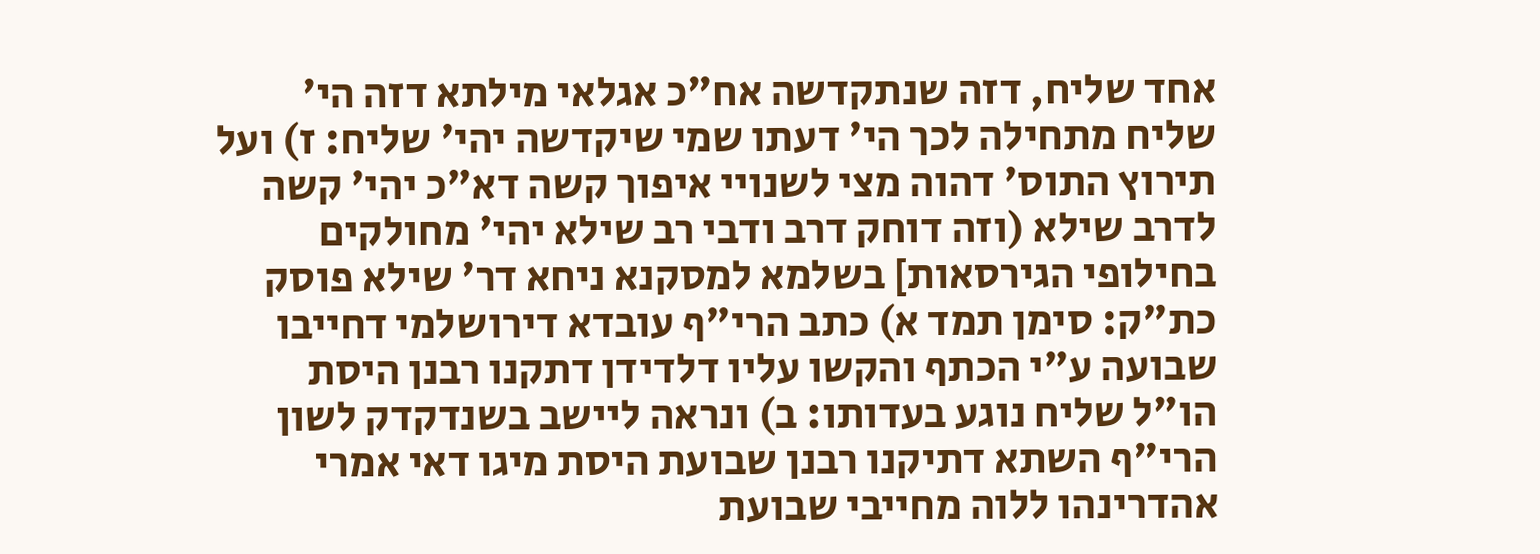אחד שליח, דזה שנתקדשה אח"כ אגלאי מילתא דזה הי' שליח מתחילה לכך הי' דעתו שמי שיקדשה יהי' שליח: ז) ועל תירוץ התוס' דהוה מצי לשנויי איפוך קשה דא"כ יהי' קשה לדרב שילא (וזה דוחק דרב ודבי רב שילא יהי' מחולקים בחילופי הגירסאות] בשלמא למסקנא ניחא דר' שילא פוסק כת"ק: סימן תמד א) כתב הרי"ף עובדא דירושלמי דחייבו שבועה ע"י הכתף והקשו עליו דלדידן דתקנו רבנן היסת הו"ל שליח נוגע בעדותו: ב) ונראה ליישב בשנדקדק לשון הרי"ף השתא דתיקנו רבנן שבועת היסת מיגו דאי אמרי אהדרינהו ללוה מחייבי שבועת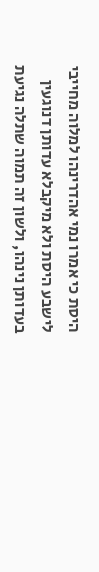היסת כי אמרו נמי אהדרינהו למלוה מחייבי לישבע היסת ולא מיקבלא עדותן דנוגעין בעדותן נינהו, ולשון זה תמוה שתלה נגיעת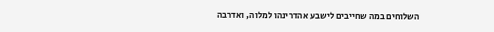השלוחים במה שחייבים לישבע אהדרינהו למלוה, ואדרבה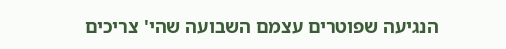הנגיעה שפוטרים עצמם השבועה שהי' צריכים